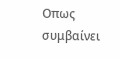Οπως συμβαίνει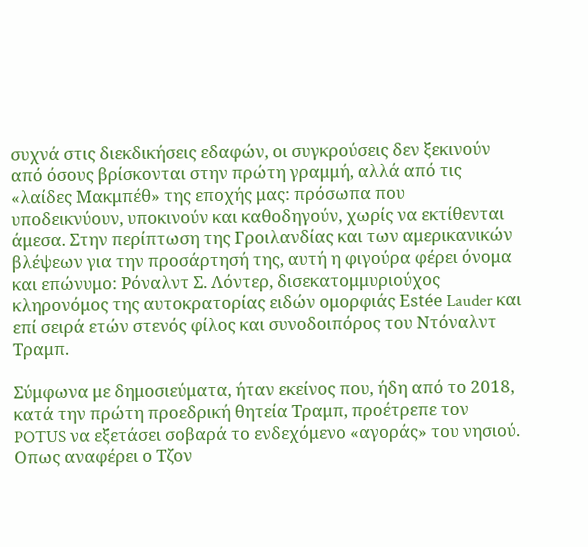συχνά στις διεκδικήσεις εδαφών, οι συγκρούσεις δεν ξεκινούν από όσους βρίσκονται στην πρώτη γραμμή, αλλά από τις «λαίδες Μακμπέθ» της εποχής μας: πρόσωπα που υποδεικνύουν, υποκινούν και καθοδηγούν, χωρίς να εκτίθενται άμεσα. Στην περίπτωση της Γροιλανδίας και των αμερικανικών βλέψεων για την προσάρτησή της, αυτή η φιγούρα φέρει όνομα και επώνυμο: Ρόναλντ Σ. Λόντερ, δισεκατομμυριούχος κληρονόμος της αυτοκρατορίας ειδών ομορφιάς Estée Lauder και επί σειρά ετών στενός φίλος και συνοδοιπόρος του Ντόναλντ Τραμπ.

Σύμφωνα με δημοσιεύματα, ήταν εκείνος που, ήδη από το 2018, κατά την πρώτη προεδρική θητεία Τραμπ, προέτρεπε τον POTUS να εξετάσει σοβαρά το ενδεχόμενο «αγοράς» του νησιού. Οπως αναφέρει ο Τζον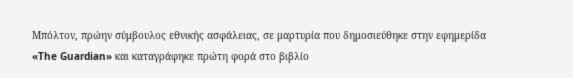Μπόλτον, πρώην σύμβουλος εθνικής ασφάλειας, σε μαρτυρία που δημοσιεύθηκε στην εφημερίδα «The Guardian» και καταγράφηκε πρώτη φορά στο βιβλίο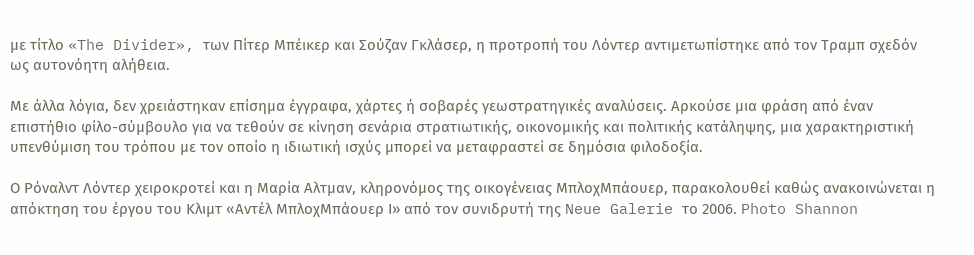με τίτλο «The Divider», των Πίτερ Μπέικερ και Σούζαν Γκλάσερ, η προτροπή του Λόντερ αντιμετωπίστηκε από τον Τραμπ σχεδόν ως αυτονόητη αλήθεια.

Με άλλα λόγια, δεν χρειάστηκαν επίσημα έγγραφα, χάρτες ή σοβαρές γεωστρατηγικές αναλύσεις. Αρκούσε μια φράση από έναν επιστήθιο φίλο-σύμβουλο για να τεθούν σε κίνηση σενάρια στρατιωτικής, οικονομικής και πολιτικής κατάληψης, μια χαρακτηριστική υπενθύμιση του τρόπου με τον οποίο η ιδιωτική ισχύς μπορεί να μεταφραστεί σε δημόσια φιλοδοξία.

Ο Ρόναλντ Λόντερ χειροκροτεί και η Μαρία Αλτμαν, κληρονόμος της οικογένειας ΜπλοχΜπάουερ, παρακολουθεί καθώς ανακοινώνεται η απόκτηση του έργου του Κλιμτ «Αντέλ ΜπλοχΜπάουερ Ι» από τον συνιδρυτή της Neue Galerie το 2006. Photo Shannon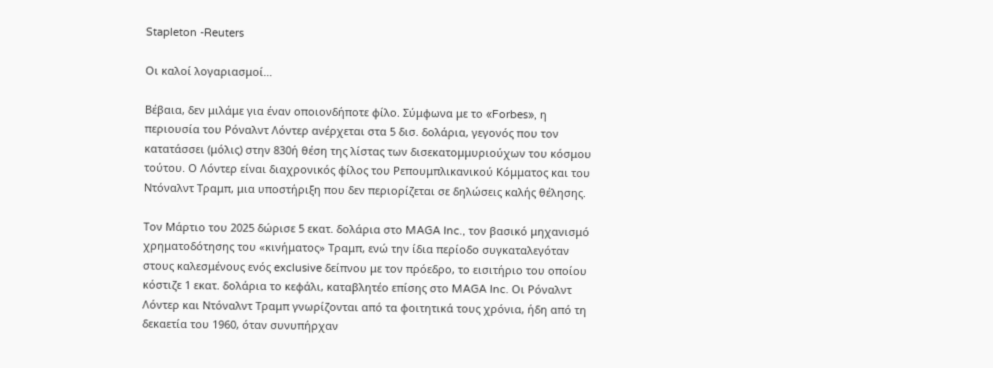Stapleton -Reuters

Οι καλοί λογαριασμοί…

Βέβαια, δεν μιλάμε για έναν οποιονδήποτε φίλο. Σύμφωνα με το «Forbes», η περιουσία του Ρόναλντ Λόντερ ανέρχεται στα 5 δισ. δολάρια, γεγονός που τον κατατάσσει (μόλις) στην 830ή θέση της λίστας των δισεκατομμυριούχων του κόσμου τούτου. Ο Λόντερ είναι διαχρονικός φίλος του Ρεπουμπλικανικού Κόμματος και του Ντόναλντ Τραμπ, μια υποστήριξη που δεν περιορίζεται σε δηλώσεις καλής θέλησης.

Τον Μάρτιο του 2025 δώρισε 5 εκατ. δολάρια στο MAGA Inc., τον βασικό μηχανισμό χρηματοδότησης του «κινήματος» Τραμπ, ενώ την ίδια περίοδο συγκαταλεγόταν στους καλεσμένους ενός exclusive δείπνου με τον πρόεδρο, το εισιτήριο του οποίου κόστιζε 1 εκατ. δολάρια το κεφάλι, καταβλητέο επίσης στο MAGA Inc. Οι Ρόναλντ Λόντερ και Ντόναλντ Τραμπ γνωρίζονται από τα φοιτητικά τους χρόνια, ήδη από τη δεκαετία του 1960, όταν συνυπήρχαν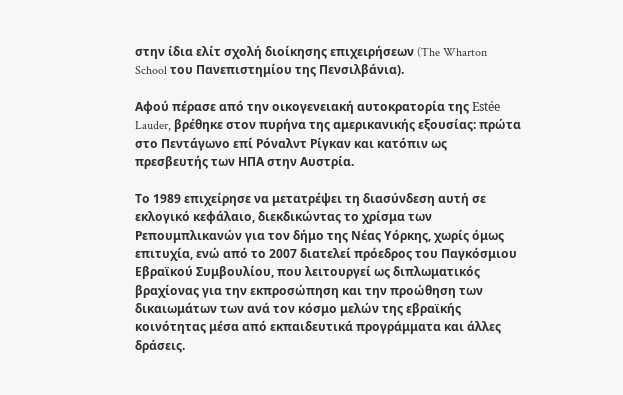στην ίδια ελίτ σχολή διοίκησης επιχειρήσεων (The Wharton School του Πανεπιστημίου της Πενσιλβάνια).

Αφού πέρασε από την οικογενειακή αυτοκρατορία της Estée Lauder, βρέθηκε στον πυρήνα της αμερικανικής εξουσίας: πρώτα στο Πεντάγωνο επί Ρόναλντ Ρίγκαν και κατόπιν ως πρεσβευτής των ΗΠΑ στην Αυστρία.

Το 1989 επιχείρησε να μετατρέψει τη διασύνδεση αυτή σε εκλογικό κεφάλαιο, διεκδικώντας το χρίσμα των Ρεπουμπλικανών για τον δήμο της Νέας Υόρκης, χωρίς όμως επιτυχία, ενώ από το 2007 διατελεί πρόεδρος του Παγκόσμιου Εβραϊκού Συμβουλίου, που λειτουργεί ως διπλωματικός βραχίονας για την εκπροσώπηση και την προώθηση των δικαιωμάτων των ανά τον κόσμο μελών της εβραϊκής κοινότητας μέσα από εκπαιδευτικά προγράμματα και άλλες δράσεις.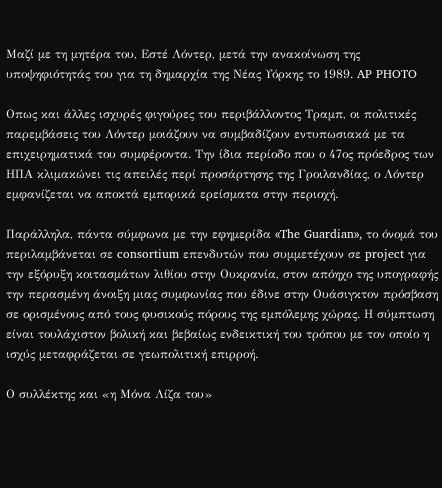Μαζί με τη μητέρα του, Εστέ Λόντερ, μετά την ανακοίνωση της υποψηφιότητάς του για τη δημαρχία της Νέας Υόρκης το 1989. AP PHOTO

Οπως και άλλες ισχυρές φιγούρες του περιβάλλοντος Τραμπ, οι πολιτικές παρεμβάσεις του Λόντερ μοιάζουν να συμβαδίζουν εντυπωσιακά με τα επιχειρηματικά του συμφέροντα. Την ίδια περίοδο που ο 47ος πρόεδρος των ΗΠΑ κλιμακώνει τις απειλές περί προσάρτησης της Γροιλανδίας, ο Λόντερ εμφανίζεται να αποκτά εμπορικά ερείσματα στην περιοχή.

Παράλληλα, πάντα σύμφωνα με την εφημερίδα «The Guardian», το όνομά του περιλαμβάνεται σε consortium επενδυτών που συμμετέχουν σε project για την εξόρυξη κοιτασμάτων λιθίου στην Ουκρανία, στον απόηχο της υπογραφής την περασμένη άνοιξη μιας συμφωνίας που έδινε στην Ουάσιγκτον πρόσβαση σε ορισμένους από τους φυσικούς πόρους της εμπόλεμης χώρας. Η σύμπτωση είναι τουλάχιστον βολική και βεβαίως ενδεικτική του τρόπου με τον οποίο η ισχύς μεταφράζεται σε γεωπολιτική επιρροή.

Ο συλλέκτης και «η Μόνα Λίζα του»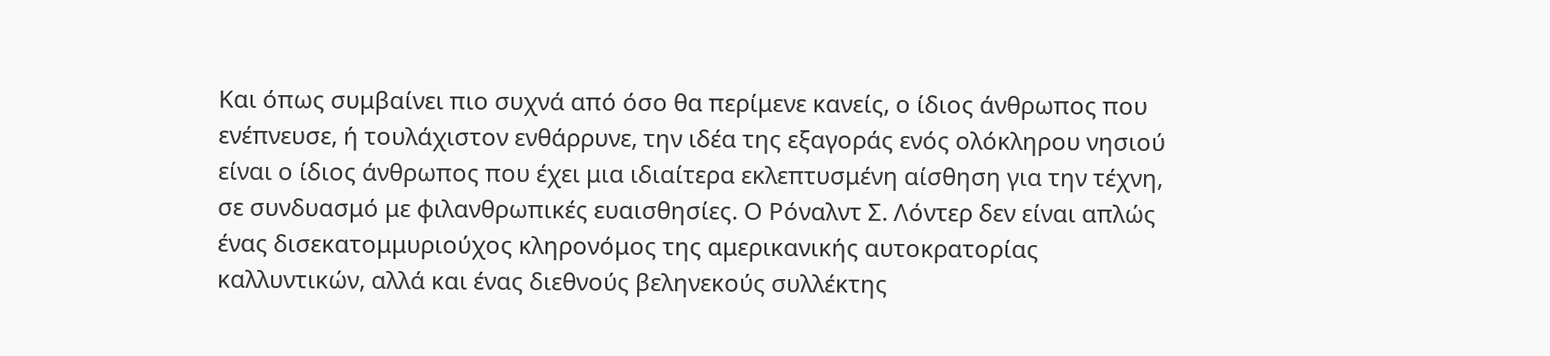Και όπως συμβαίνει πιο συχνά από όσο θα περίμενε κανείς, ο ίδιος άνθρωπος που ενέπνευσε, ή τουλάχιστον ενθάρρυνε, την ιδέα της εξαγοράς ενός ολόκληρου νησιού είναι ο ίδιος άνθρωπος που έχει μια ιδιαίτερα εκλεπτυσμένη αίσθηση για την τέχνη, σε συνδυασμό με φιλανθρωπικές ευαισθησίες. Ο Ρόναλντ Σ. Λόντερ δεν είναι απλώς ένας δισεκατομμυριούχος κληρονόμος της αμερικανικής αυτοκρατορίας καλλυντικών, αλλά και ένας διεθνούς βεληνεκούς συλλέκτης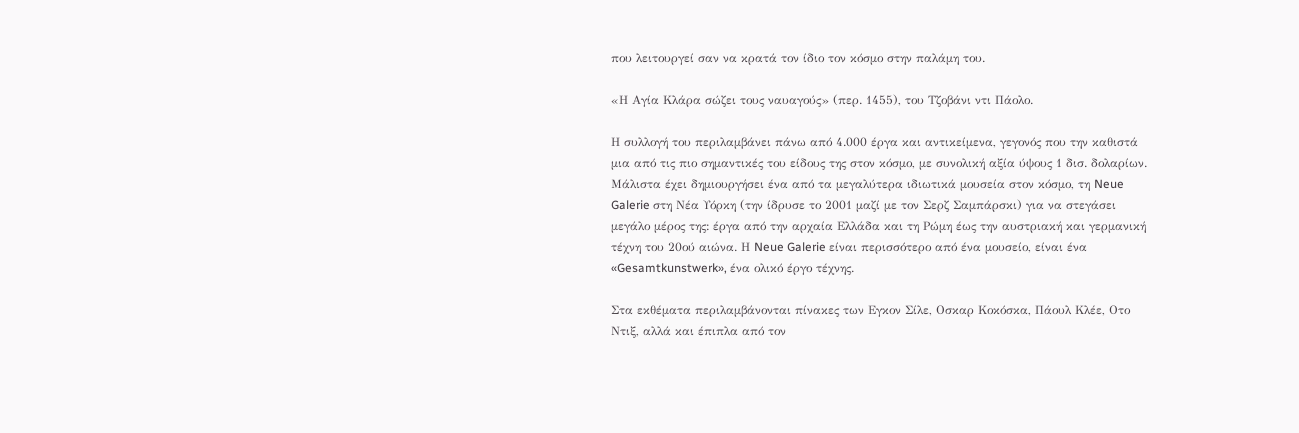που λειτουργεί σαν να κρατά τον ίδιο τον κόσμο στην παλάμη του.

«Η Αγία Κλάρα σώζει τους ναυαγούς» (περ. 1455), του Τζοβάνι ντι Πάολο.

Η συλλογή του περιλαμβάνει πάνω από 4.000 έργα και αντικείμενα, γεγονός που την καθιστά μια από τις πιο σημαντικές του είδους της στον κόσμο, με συνολική αξία ύψους 1 δισ. δολαρίων. Μάλιστα έχει δηµιουργήσει ένα από τα µεγαλύτερα ιδιωτικά µουσεία στον κόσµο, τη Neue Galerie στη Νέα Υόρκη (την ίδρυσε το 2001 µαζί µε τον Σερζ Σαµπάρσκι) για να στεγάσει µεγάλο µέρος της: έργα από την αρχαία Ελλάδα και τη Ρώμη έως την αυστριακή και γερμανική τέχνη του 20ού αιώνα. Η Neue Galerie είναι περισσότερο από ένα μουσείο, είναι ένα «Gesamtkunstwerk», ένα ολικό έργο τέχνης.

Στα εκθέματα περιλαμβάνονται πίνακες των Εγκον Σίλε, Οσκαρ Κοκόσκα, Πάουλ Κλέε, Οτο Ντιξ, αλλά και έπιπλα από τον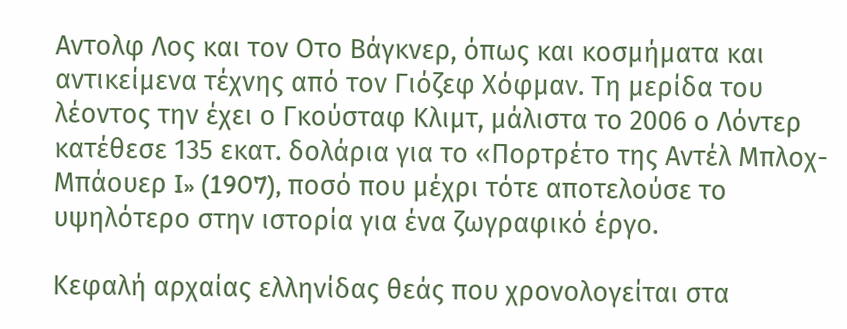Αντολφ Λος και τον Οτο Βάγκνερ, όπως και κοσμήματα και αντικείμενα τέχνης από τον Γιόζεφ Χόφμαν. Τη μερίδα του λέοντος την έχει ο Γκούσταφ Κλιμτ, μάλιστα το 2006 ο Λόντερ κατέθεσε 135 εκατ. δολάρια για το «Πορτρέτο της Αντέλ Μπλοχ-Μπάουερ I» (1907), ποσό που μέχρι τότε αποτελούσε το υψηλότερο στην ιστορία για ένα ζωγραφικό έργο.

Κεφαλή αρχαίας ελληνίδας θεάς που χρονολογείται στα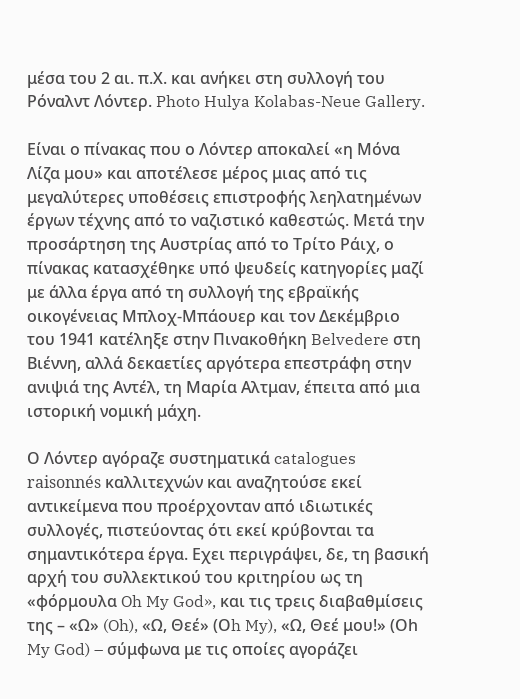μέσα του 2 αι. π.Χ. και ανήκει στη συλλογή του Ρόναλντ Λόντερ. Photo Hulya Kolabas-Neue Gallery.

Είναι ο πίνακας που ο Λόντερ αποκαλεί «η Μόνα Λίζα μου» και αποτέλεσε μέρος μιας από τις μεγαλύτερες υποθέσεις επιστροφής λεηλατημένων έργων τέχνης από το ναζιστικό καθεστώς. Μετά την προσάρτηση της Αυστρίας από το Τρίτο Ράιχ, ο πίνακας κατασχέθηκε υπό ψευδείς κατηγορίες μαζί με άλλα έργα από τη συλλογή της εβραϊκής οικογένειας Μπλοχ-Μπάουερ και τον Δεκέμβριο του 1941 κατέληξε στην Πινακοθήκη Belvedere στη Βιέννη, αλλά δεκαετίες αργότερα επεστράφη στην ανιψιά της Αντέλ, τη Μαρία Αλτμαν, έπειτα από μια ιστορική νομική μάχη.

Ο Λόντερ αγόραζε συστηματικά catalogues raisonnés καλλιτεχνών και αναζητούσε εκεί αντικείμενα που προέρχονταν από ιδιωτικές συλλογές, πιστεύοντας ότι εκεί κρύβονται τα σημαντικότερα έργα. Εχει περιγράψει, δε, τη βασική αρχή του συλλεκτικού του κριτηρίου ως τη «φόρμουλα Oh My God», και τις τρεις διαβαθμίσεις της – «Ω» (Oh), «Ω, Θεέ» (Οh My), «Ω, Θεέ μου!» (Οh My God) – σύμφωνα με τις οποίες αγοράζει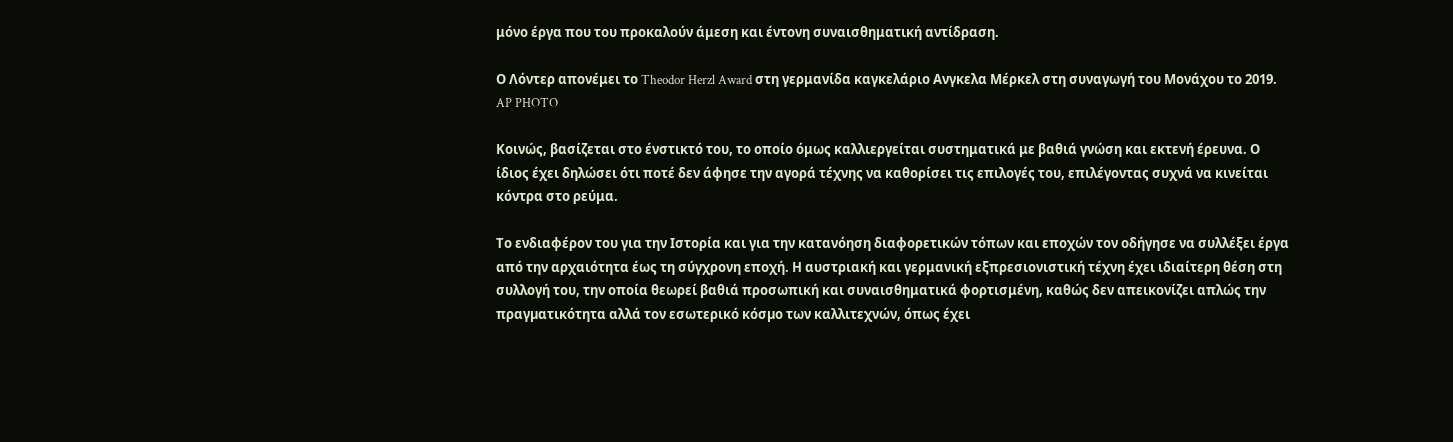μόνο έργα που του προκαλούν άμεση και έντονη συναισθηματική αντίδραση.

Ο Λόντερ απονέμει το Theodor Herzl Award στη γερμανίδα καγκελάριο Ανγκελα Μέρκελ στη συναγωγή του Μονάχου τo 2019. AP PHOTO

Κοινώς, βασίζεται στο ένστικτό του, το οποίο όμως καλλιεργείται συστηματικά με βαθιά γνώση και εκτενή έρευνα. Ο ίδιος έχει δηλώσει ότι ποτέ δεν άφησε την αγορά τέχνης να καθορίσει τις επιλογές του, επιλέγοντας συχνά να κινείται κόντρα στο ρεύμα.

Το ενδιαφέρον του για την Ιστορία και για την κατανόηση διαφορετικών τόπων και εποχών τον οδήγησε να συλλέξει έργα από την αρχαιότητα έως τη σύγχρονη εποχή. Η αυστριακή και γερμανική εξπρεσιονιστική τέχνη έχει ιδιαίτερη θέση στη συλλογή του, την οποία θεωρεί βαθιά προσωπική και συναισθηματικά φορτισμένη, καθώς δεν απεικονίζει απλώς την πραγµατικότητα αλλά τον εσωτερικό κόσµο των καλλιτεχνών, όπως έχει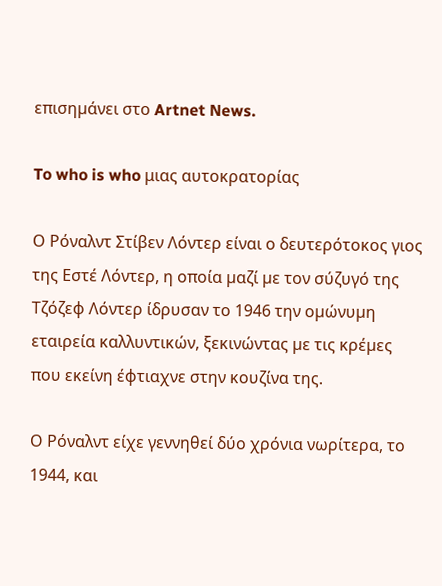επισηµάνει στο Artnet News.

To who is who μιας αυτοκρατορίας

Ο Ρόναλντ Στίβεν Λόντερ είναι ο δευτερότοκος γιος της Εστέ Λόντερ, η οποία µαζί µε τον σύζυγό της Τζόζεφ Λόντερ ίδρυσαν το 1946 την οµώνυµη εταιρεία καλλυντικών, ξεκινώντας µε τις κρέµες που εκείνη έφτιαχνε στην κουζίνα της.

Ο Ρόναλντ είχε γεννηθεί δύο χρόνια νωρίτερα, το 1944, και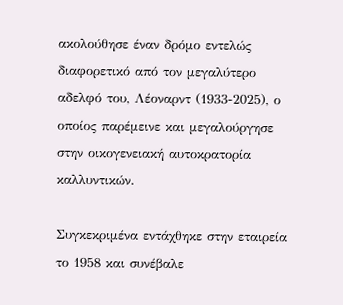ακολούθησε έναν δρόμο εντελώς διαφορετικό από τον μεγαλύτερο αδελφό του, Λέοναρντ (1933-2025), ο οποίος παρέμεινε και μεγαλούργησε στην οικογενειακή αυτοκρατορία καλλυντικών.

Συγκεκριμένα εντάχθηκε στην εταιρεία το 1958 και συνέβαλε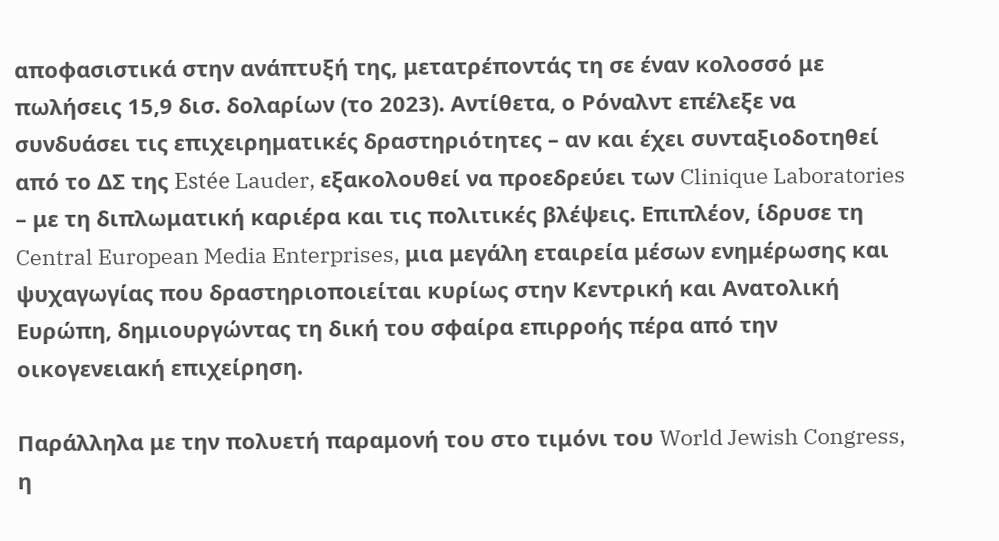αποφασιστικά στην ανάπτυξή της, μετατρέποντάς τη σε έναν κολοσσό με πωλήσεις 15,9 δισ. δολαρίων (το 2023). Αντίθετα, ο Ρόναλντ επέλεξε να συνδυάσει τις επιχειρηματικές δραστηριότητες – αν και έχει συνταξιοδοτηθεί από το ΔΣ της Estée Lauder, εξακολουθεί να προεδρεύει των Clinique Laboratories – με τη διπλωματική καριέρα και τις πολιτικές βλέψεις. Επιπλέον, ίδρυσε τη Central European Media Enterprises, μια μεγάλη εταιρεία μέσων ενημέρωσης και ψυχαγωγίας που δραστηριοποιείται κυρίως στην Κεντρική και Ανατολική Ευρώπη, δημιουργώντας τη δική του σφαίρα επιρροής πέρα από την οικογενειακή επιχείρηση.

Παράλληλα με την πολυετή παραμονή του στο τιμόνι του World Jewish Congress, η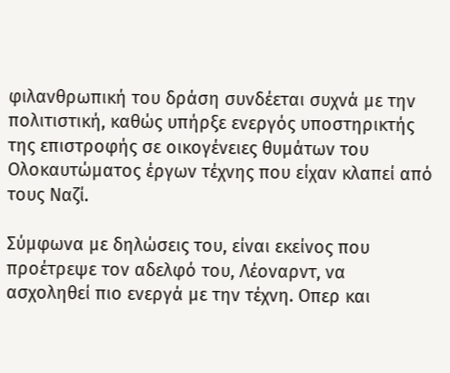φιλανθρωπική του δράση συνδέεται συχνά με την πολιτιστική, καθώς υπήρξε ενεργός υποστηρικτής της επιστροφής σε οικογένειες θυμάτων του Ολοκαυτώματος έργων τέχνης που είχαν κλαπεί από τους Ναζί.

Σύμφωνα με δηλώσεις του, είναι εκείνος που προέτρεψε τον αδελφό του, Λέοναρντ, να ασχοληθεί πιο ενεργά με την τέχνη. Οπερ και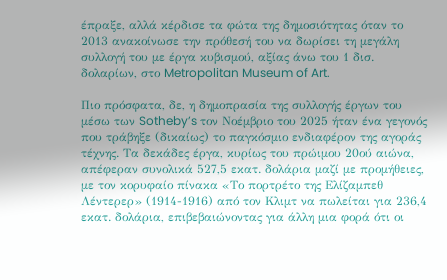έπραξε, αλλά κέρδισε τα φώτα της δημοσιότητας όταν το 2013 ανακοίνωσε την πρόθεσή του να δωρίσει τη μεγάλη συλλογή του με έργα κυβισμού, αξίας άνω του 1 δισ. δολαρίων, στο Metropolitan Museum of Art.

Πιο πρόσφατα, δε, η δημοπρασία της συλλογής έργων του μέσω των Sotheby’s τον Νοέμβριο του 2025 ήταν ένα γεγονός που τράβηξε (δικαίως) το παγκόσμιο ενδιαφέρον της αγοράς τέχνης. Τα δεκάδες έργα, κυρίως του πρώιμου 20ού αιώνα, απέφεραν συνολικά 527,5 εκατ. δολάρια μαζί με προμήθειες, με τον κορυφαίο πίνακα «Το πορτρέτο της Ελίζαμπεθ Λέντερερ» (1914-1916) από τον Κλιμτ να πωλείται για 236,4 εκατ. δολάρια, επιβεβαιώνοντας για άλλη μια φορά ότι οι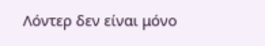Λόντερ δεν είναι μόνο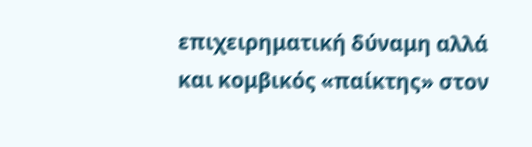επιχειρηματική δύναμη αλλά και κομβικός «παίκτης» στον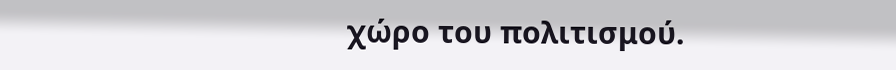χώρο του πολιτισμού.